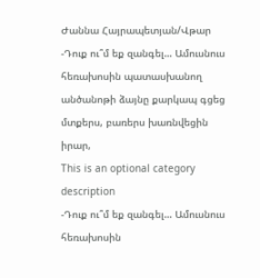Ժաննա Հայրապետյան/Վթար
-Դուք ու՞մ եք զանգել… Ամուսնուս հեռախոսին պատասխանող անծանոթի ձայնը քարկապ գցեց մտքերս, բառերս խառնվեցին իրար,
This is an optional category description
-Դուք ու՞մ եք զանգել… Ամուսնուս հեռախոսին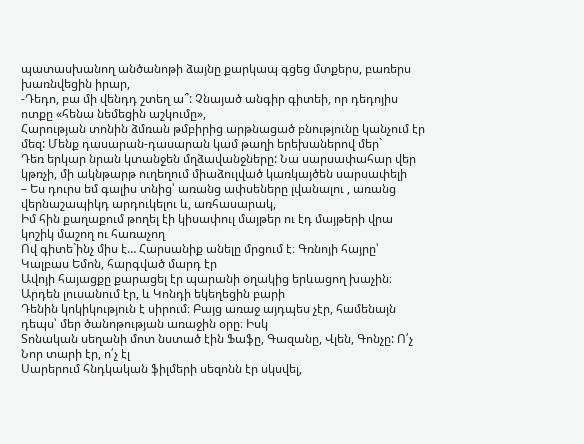պատասխանող անծանոթի ձայնը քարկապ գցեց մտքերս, բառերս խառնվեցին իրար,
-Դեդո, բա մի վենդդ շտեղ ա՞: Չնայած անգիր գիտեի, որ դեդոյիս ոտքը «հենա նեմեցին աշկումը»,
Հարության տոնին ձմռան թմբիրից արթնացած բնությունը կանչում էր մեզ: Մենք դասարան-դասարան կամ թաղի երեխաներով մեր`
Դեռ երկար նրան կտանջեն մղձավանջները: Նա սարսափահար վեր կթռչի, մի ակնթարթ ուղեղում միաձուլված կառկայծեն սարսափելի
– Ես դուրս եմ գալիս տնից՝ առանց ափսեները լվանալու , առանց վերնաշապիկդ արդուկելու և, առհասարակ,
Իմ հին քաղաքում թողել էի կիսափուլ մայթեր ու էդ մայթերի վրա կոշիկ մաշող ու հառաչող
Ով գիտե`ինչ միս է… Հարսանիք անելը մրցում է։ Գռնոյի հայրը՝ Կալբաս Եմոն, հարգված մարդ էր
Ավոյի հայացքը քարացել էր պարանի օղակից երևացող խաչին։ Արդեն լուսանում էր, և Կոնդի եկեղեցին բարի
Դենին կոկիկություն է սիրում։ Բայց առաջ այդպես չէր, համենայն դեպս՝ մեր ծանոթության առաջին օրը։ Իսկ
Տոնական սեղանի մոտ նստած էին Ֆաֆը, Գազանը, Վլեն, Գոնչը: Ո՛չ Նոր տարի էր, ո՛չ էլ
Սարերում հնդկական ֆիլմերի սեզոնն էր սկսվել,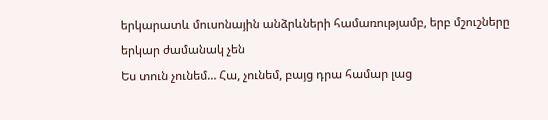երկարատև մուսոնային անձրևների համառությամբ, երբ մշուշները երկար ժամանակ չեն
Ես տուն չունեմ… Հա, չունեմ, բայց դրա համար լաց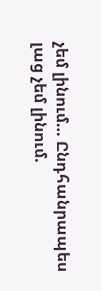չեմ լինում… Ընդհանրապես լաց չեմ լինում.